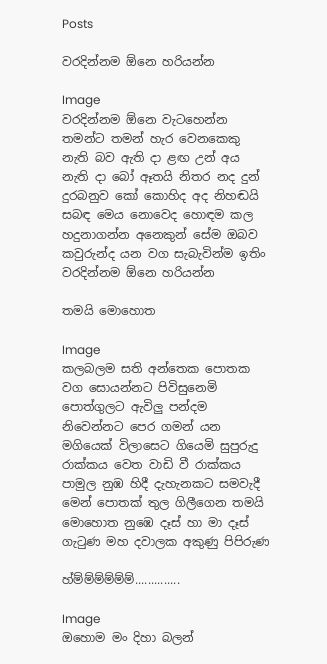Posts

වරදින්නම ඕන‍ෙ හරියන්න

Image
වරදින්නම ඕන‍ෙ වැටහ‍ෙන්න තමන්ට තමන් හැර ව‍ෙනකෙකු නැති බව ඇති දා ළඟ උන් අය නැති දා බෝ ඈතයි නිතර නද දුන් දුරබනුව කෝ කොහිද අද නිහඬයි  සබඳ මෙය නොවෙද හොඳම කල හදුනාගන්න අනෙකුන් සේම ඔබව කවුරුන්ද යන වග සැබැවින්ම ඉතිං වරදින්නම ඕන‍ෙ හරියන්න

තමයි මොහොත

Image
කලබලම සති අන්තෙක පොතක වග සොයන්නට පිවිසුනෙමි පොත්ගුලට ඇවිලු පන්දම නිවෙන්නට පෙර ගමන් යන මගියෙක් විලාසෙට ගියෙමි සුපුරුදු රාක්කය වෙත වාඩි වී රාක්කය පාමුල නුඹ හිදී දැහැනකට සමවැදී මෙන් පොතක් තුල ගිලීගෙන තමයි මොහොත නුඹෙ දෑස් හා මා දෑස් ගැටුණ මහ දවාලක අකුණු පිපිරුණ

හ්ම්ම්ම්ම්ම්ම්..............

Image
ඔහොම මං දිහා බලන්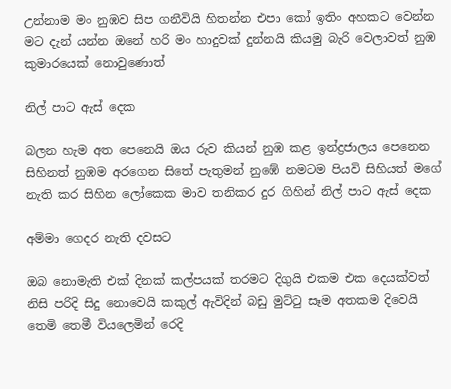උන්නාම මං නුඹව සිප ගනීවියි හිතන්න එපා කෝ ඉතිං අහකට වෙන්න මට දැන් යන්න ඔනේ හරි මං හාදුවක් දුන්නයි කියමු බැරි වෙලාවත් නුඹ කුමාරයෙක් නොවුණොත්

නිල් පාට ඇස් දෙක

බලන හැම අත පෙනෙයි ඔය රුව කියන් නුඹ කළ ඉන්ද්‍රජාලය පෙනෙන සිහිනත් නුඹම අරගෙන සිතේ පැතුමන් නුඹේ නමටම පියවි සිහියත් මගේ නැති කර සිහින ලෝකෙක මාව තනිකර දුර ගිහින් නිල් පාට ඇස් දෙක

අම්මා ගෙදර නැති දවසට

ඔබ නොමැති එක් දිනක් කල්පයක් තරමට දිගුයි එකම එක දෙයක්වත් නිසි පරිදි සිදු නොවෙයි කකුල් ඇවිදින් බඩු මුට්ටු සෑම අතකම දිවෙයි තෙමි තෙමී වියලෙමින් රෙදි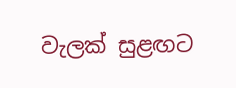වැලක් සුළඟට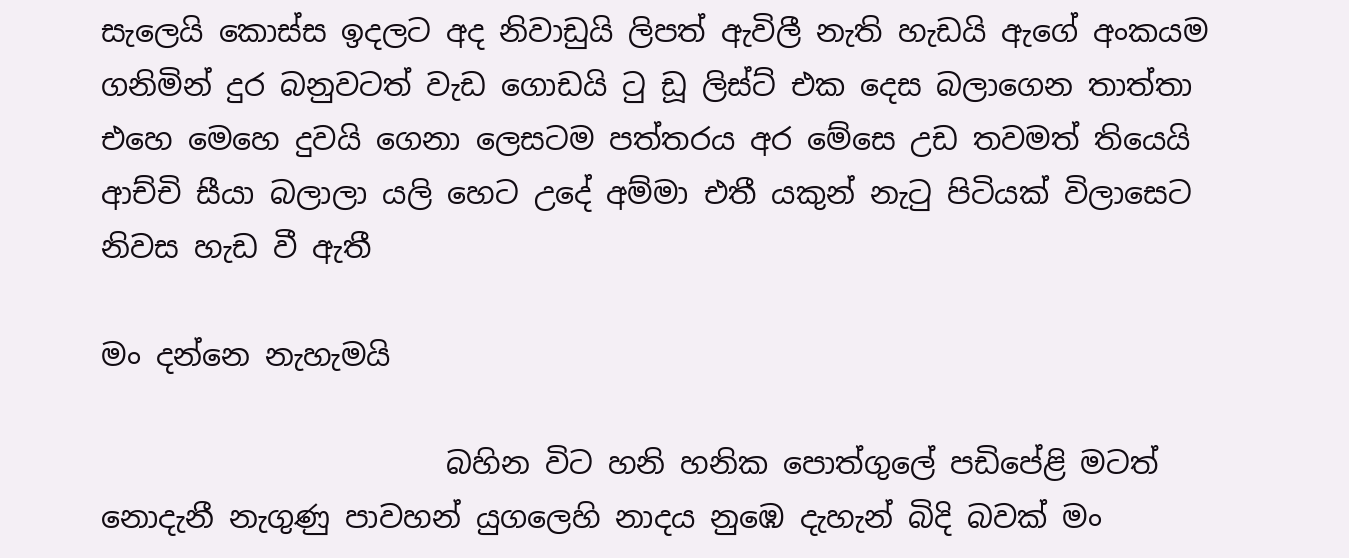සැලෙයි කොස්ස ඉදලට අද නිවාඩුයි ලිපත් ඇවිලී නැති හැඩයි ඇගේ අංකයම ගනිමින් දුර බනුවටත් වැඩ ගොඩයි ටු ඩූ ලිස්ට් එක දෙස බලාගෙන තාත්තා එහෙ මෙහෙ දුවයි ගෙනා ලෙසටම පත්තරය අර මේසෙ උඩ තවමත් තියෙයි ආච්චි සීයා බලාලා යලි හෙට උදේ අම්මා එතී යකුන් නැටු පිටියක් විලාසෙට නිවස හැඩ වී ඇතී

මං දන්නෙ නැහැමයි

                       බහින විට හනි හනික පොත්ගුලේ පඩිපේළි මටත් නොදැනී නැගුණු පාවහන් යුගලෙහි නාදය නුඹෙ දැහැන් බිදි බවක් මං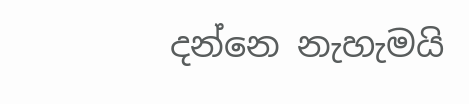දන්නෙ නැහැමයි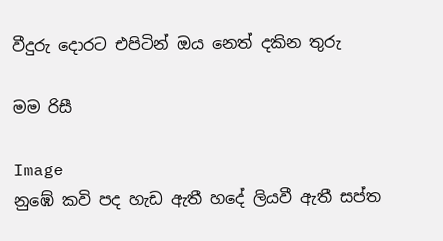වීදුරු දොරට එපිටින් ඔය නෙත් දකින තුරු

මම රිසී

Image
නුඹේ කවි පද හැඩ ඇතී හදේ ලියවී ඇතී සප්ත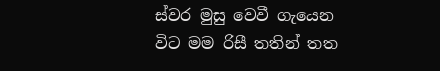ස්වර මුසු වෙවී ගැයෙන විට මම රිසී තතින් තත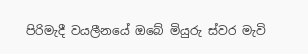පිරිමැදී වයලීනයේ ඔබේ මියුරු ස්වර මැවි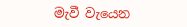මැවී වැයෙන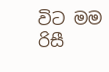විට මම රිසී